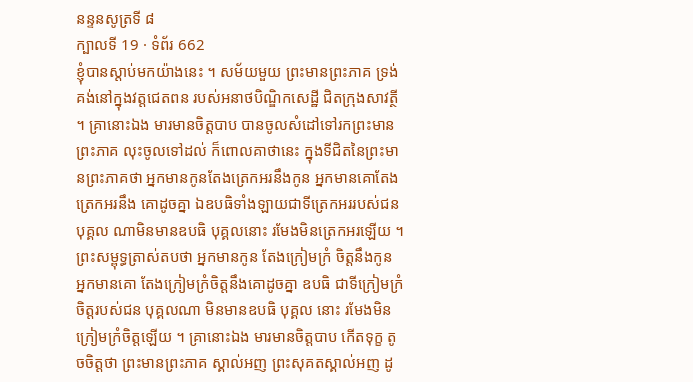នន្ទនសូត្រទី ៨
ក្បាលទី 19 · ទំព័រ 662
ខ្ញុំបានស្តាប់មកយ៉ាងនេះ ។ សម័យមួយ ព្រះមានព្រះភាគ ទ្រង់គង់នៅក្នុងវត្តជេតពន របស់អនាថបិណ្ឌិកសេដ្ឋី ជិតក្រុងសាវត្ថី ។ គ្រានោះឯង មារមានចិត្តបាប បានចូលសំដៅទៅរកព្រះមាន ព្រះភាគ លុះចូលទៅដល់ ក៏ពោលគាថានេះ ក្នុងទីជិតនៃព្រះមានព្រះភាគថា អ្នកមានកូនតែងត្រេកអរនឹងកូន អ្នកមានគោតែងត្រេកអរនឹង គោដូចគ្នា ឯឧបធិទាំងឡាយជាទីត្រេកអររបស់ជន បុគ្គល ណាមិនមានឧបធិ បុគ្គលនោះ រមែងមិនត្រេកអរឡើយ ។ ព្រះសម្ពុទ្ធត្រាស់តបថា អ្នកមានកូន តែងក្រៀមក្រំ ចិត្តនឹងកូន អ្នកមានគោ តែងក្រៀមក្រំចិត្តនឹងគោដូចគ្នា ឧបធិ ជាទីក្រៀមក្រំចិត្តរបស់ជន បុគ្គលណា មិនមានឧបធិ បុគ្គល នោះ រមែងមិនក្រៀមក្រំចិត្តឡើយ ។ គ្រានោះឯង មារមានចិត្តបាប កើតទុក្ខ តូចចិត្តថា ព្រះមានព្រះភាគ ស្គាល់អញ ព្រះសុគតស្គាល់អញ ដូ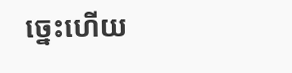ច្នេះហើយ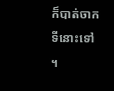ក៏បាត់ចាកទីនោះទៅ ។